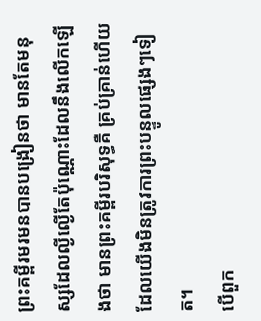ព្រះគម្ពីរមរមនបានបង្រៀនថា មានតែមនុស្សដែលល្ងីល្ងើតែប៉ុណ្ណោះដែលនឹងលើកឡើងថា មានព្រះគម្ពីរបរិសុទ្ធគឺ គ្រប់គ្រាន់ហើយ ដែលយើងមិនត្រូវការព្រះបន្ទូលផ្សេងៗទៀត។
បើពួក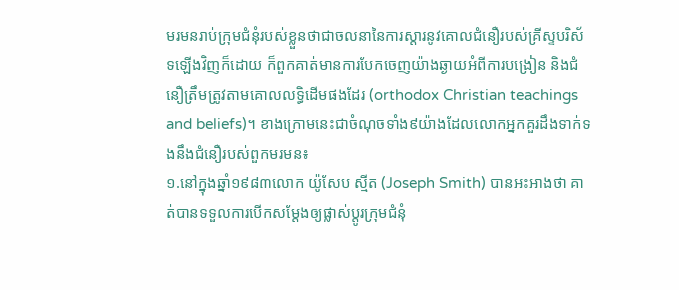មរមនរាប់ក្រុមជំនុំរបស់ខ្លួនថាជាចលនានៃការស្ដារនូវគោលជំនឿរបស់គ្រីស្ទបរិស័ទឡើងវិញក៏ដោយ ក៏ពួកគាត់មានការបែកចេញយ៉ាងឆ្ងាយអំពីការបង្រៀន និងជំនឿត្រឹមត្រូវតាមគោលលទ្ធិដើមផងដែរ (orthodox Christian teachings and beliefs)។ ខាងក្រោមនេះជាចំណុចទាំង៩យ៉ាងដែលលោកអ្នកគួរដឹងទាក់ទងនឹងជំនឿរបស់ពួកមរមន៖
១.នៅក្នុងឆ្នាំ១៩៨៣លោក យ៉ូសែប ស្មីត (Joseph Smith) បានអះអាងថា គាត់បានទទួលការបើកសម្ដែងឲ្យផ្លាស់ប្តូរក្រុមជំនុំ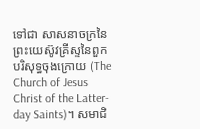ទៅជា សាសនាចក្រនៃព្រះយេស៊ូវគ្រីស្ទនៃពួកបរិសុទ្ធចុងក្រោយ (The Church of Jesus Christ of the Latter-day Saints)។ សមាជិ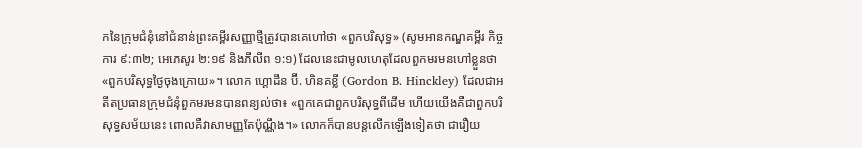កនៃក្រុមជំនុំនៅជំនាន់ព្រះគម្ពីរសញ្ញាថ្មីត្រូវបានគេហៅថា «ពួកបរិសុទ្ធ» (សូមអានកណ្ឌគម្ពីរ កិច្ចការ ៩:៣២; អេភេសូរ ២:១៩ និងភីលីព ១:១) ដែលនេះជាមូលហេតុដែលពួកមរមនហៅខ្លួនថា «ពួកបរិសុទ្ធថ្ងៃចុងក្រោយ»។ លោក ហ្គោដឹន ប៊ី. ហិនគខ្លី (Gordon B. Hinckley) ដែលជាអតីតប្រធានក្រុមជំនុំពួកមរមនបានពន្យល់ថា៖ «ពួកគេជាពួកបរិសុទ្ធពីដើម ហើយយើងគឺជាពួកបរិសុទ្ធសម័យនេះ ពោលគឺវាសាមញ្ញតែប៉ុណ្ណឹង។» លោកក៏បានបន្តលើកឡើងទៀតថា ជារឿយ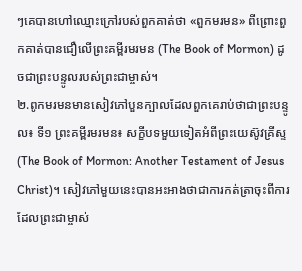ៗគេបានហៅឈ្មោះក្រៅរបស់ពួកគាត់ថា «ពួកមរមន» ពីព្រោះពួកគាត់បានជឿលើព្រះគម្ពីរមរមន (The Book of Mormon) ដូចជាព្រះបន្ទូលរបស់ព្រះជាម្ចាស់។
២.ពូកមរមនមានសៀវភៅបួនក្បាលដែលពួកគេរាប់ថាជាព្រះបន្ទូល៖ ទី១ ព្រះគម្ពីរមរមន៖ សក្ខីបទមួយទៀតអំពីព្រះយេស៊ូវគ្រីស្ទ (The Book of Mormon: Another Testament of Jesus Christ)។ សៀវភៅមួយនេះបានអះអាងថាជាការកត់ត្រាចុះពីការដែលព្រះជាម្ចាស់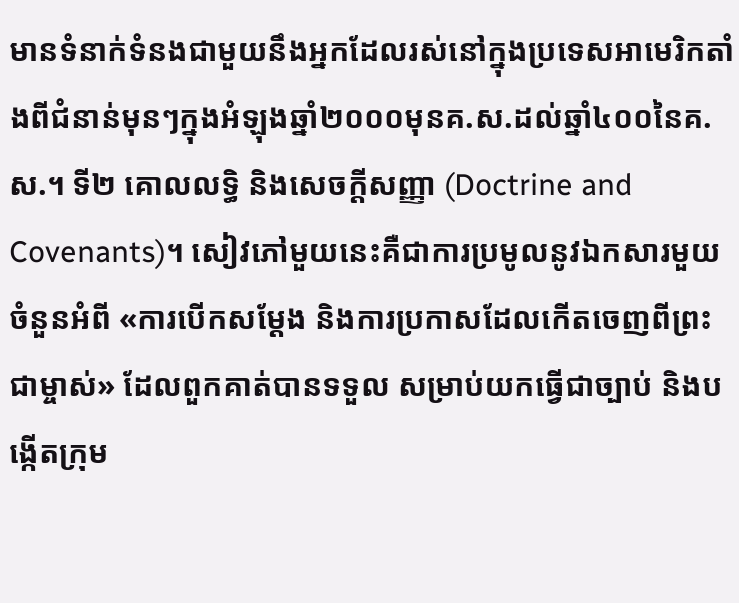មានទំនាក់ទំនងជាមួយនឹងអ្នកដែលរស់នៅក្នុងប្រទេសអាមេរិកតាំងពីជំនាន់មុនៗក្នុងអំឡុងឆ្នាំ២០០០មុនគ.ស.ដល់ឆ្នាំ៤០០នៃគ.ស.។ ទី២ គោលលទ្ធិ និងសេចក្តីសញ្ញា (Doctrine and Covenants)។ សៀវភៅមួយនេះគឺជាការប្រមូលនូវឯកសារមួយចំនួនអំពី «ការបើកសម្ដែង និងការប្រកាសដែលកើតចេញពីព្រះជាម្ចាស់» ដែលពួកគាត់បានទទួល សម្រាប់យកធ្វើជាច្បាប់ និងបង្កើតក្រុម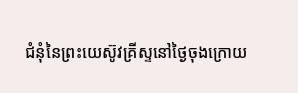ជំនុំនៃព្រះយេស៊ូវគ្រីស្ទនៅថ្ងៃចុងក្រោយ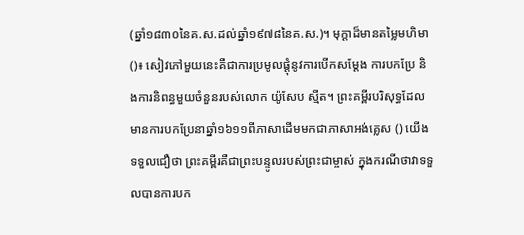(ឆ្នាំ១៨៣០នៃគ.ស.ដល់ឆ្នាំ១៩៧៨នៃគ.ស.)។ មុក្ដាដ៏មានតម្លៃមហិមា ()៖ សៀវភៅមួយនេះគឺជាការប្រមូលផ្តុំនូវការបើកសម្ដែង ការបកប្រែ និងការនិពន្ធមួយចំនួនរបស់លោក យ៉ូសែប ស្មីត។ ព្រះគម្ពីរបរិសុទ្ធដែលមានការបកប្រែនាឆ្នាំ១៦១១ពីភាសាដើមមកជាភាសាអង់គ្លេស () យើងទទួលជឿថា ព្រះគម្ពីរគឺជាព្រះបន្ទូលរបស់ព្រះជាម្ចាស់ ក្នុងករណីថាវាទទួលបានការបក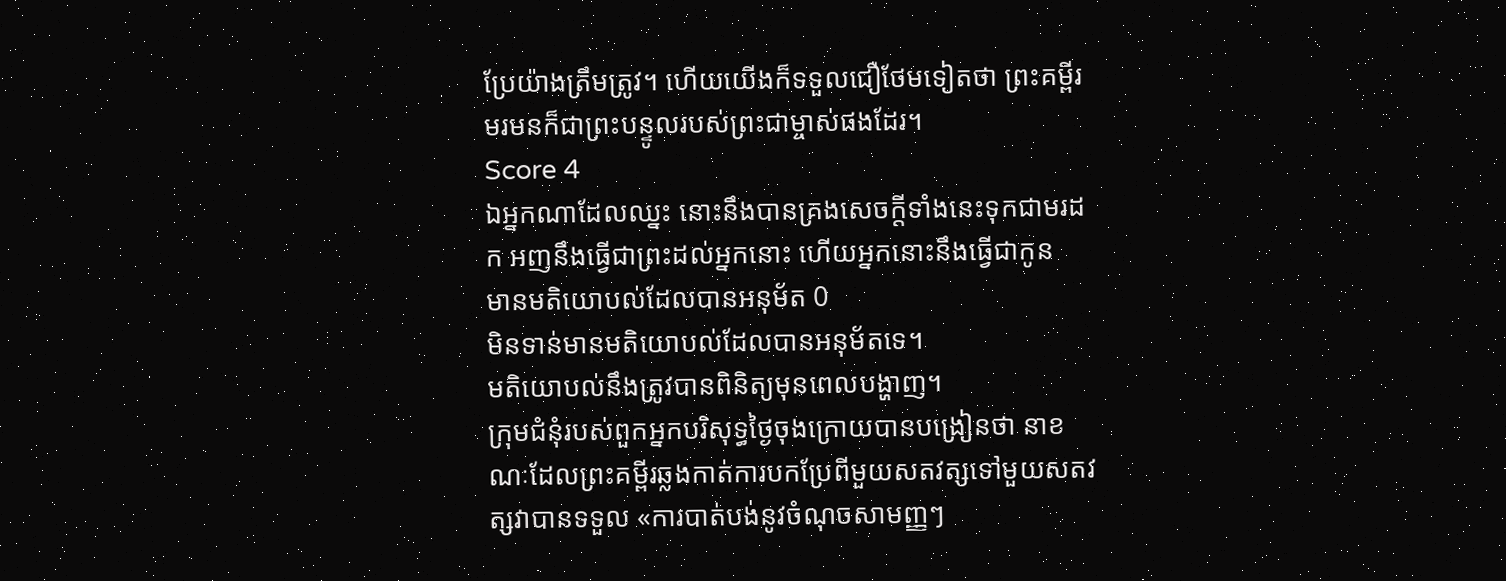ប្រែយ៉ាងត្រឹមត្រូវ។ ហើយយើងក៏ទទួលជឿថែមទៀតថា ព្រះគម្ពីរមរមនក៏ជាព្រះបន្ទូលរបស់ព្រះជាម្ចាស់ផងដែរ។
Score 4
ឯអ្នកណាដែលឈ្នះ នោះនឹងបានគ្រងសេចក្ដីទាំងនេះទុកជាមរដក អញនឹងធ្វើជាព្រះដល់អ្នកនោះ ហើយអ្នកនោះនឹងធ្វើជាកូន
មានមតិយោបល់ដែលបានអនុម័ត 0
មិនទាន់មានមតិយោបល់ដែលបានអនុម័តទេ។
មតិយោបល់នឹងត្រូវបានពិនិត្យមុនពេលបង្ហាញ។
ក្រុមជំនុំរបស់ពួកអ្នកបរិសុទ្ធថ្ងៃចុងក្រោយបានបង្រៀនថា នាខណៈដែលព្រះគម្ពីរឆ្លងកាត់ការបកប្រែពីមួយសតវត្សទៅមួយសតវត្សវាបានទទួល «ការបាត់បង់នូវចំណុចសាមញ្ញៗ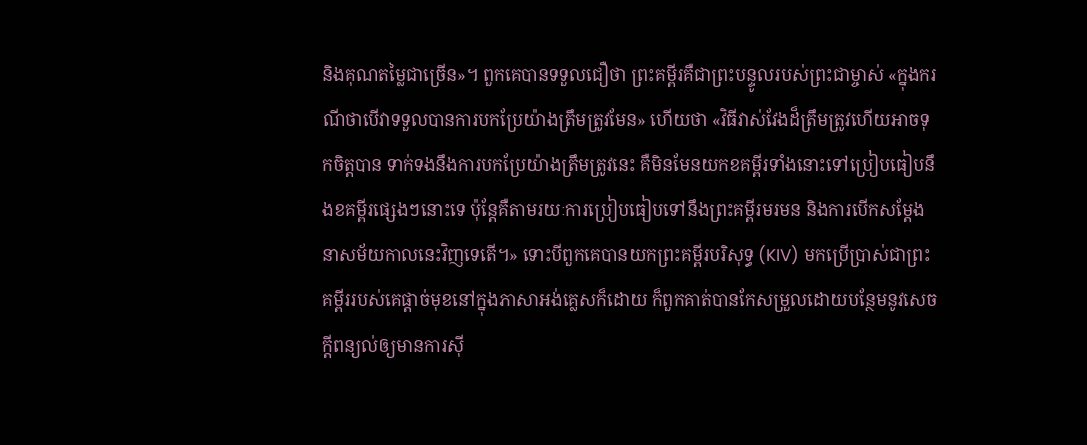និងគុណតម្លៃជាច្រើន»។ ពួកគេបានទទួលជឿថា ព្រះគម្ពីរគឺជាព្រះបន្ទូលរបស់ព្រះជាម្ចាស់ «ក្នុងករណីថាបើវាទទួលបានការបកប្រែយ៉ាងត្រឹមត្រូវមែន» ហើយថា «វិធីវាស់វែងដ៏ត្រឹមត្រូវហើយអាចទុកចិត្តបាន ទាក់ទងនឹងការបកប្រែយ៉ាងត្រឹមត្រូវនេះ គឺមិនមែនយកខគម្ពីរទាំងនោះទៅប្រៀបធៀបនឹងខគម្ពីរផ្សេងៗនោះទេ ប៉ុន្តែគឺតាមរយៈការប្រៀបធៀបទៅនឹងព្រះគម្ពីរមរមន និងការបើកសម្ដែងនាសម័យកាលនេះវិញទេតើ។» ទោះបីពួកគេបានយកព្រះគម្ពីរបរិសុទ្ធ (KIV) មកប្រើប្រាស់ជាព្រះគម្ពីររបស់គេផ្តាច់មុខនៅក្នុងភាសាអង់គ្លេសក៏ដោយ ក៏ពួកគាត់បានកែសម្រួលដោយបន្ថែមនូវសេចក្តីពន្យល់ឲ្យមានការស៊ី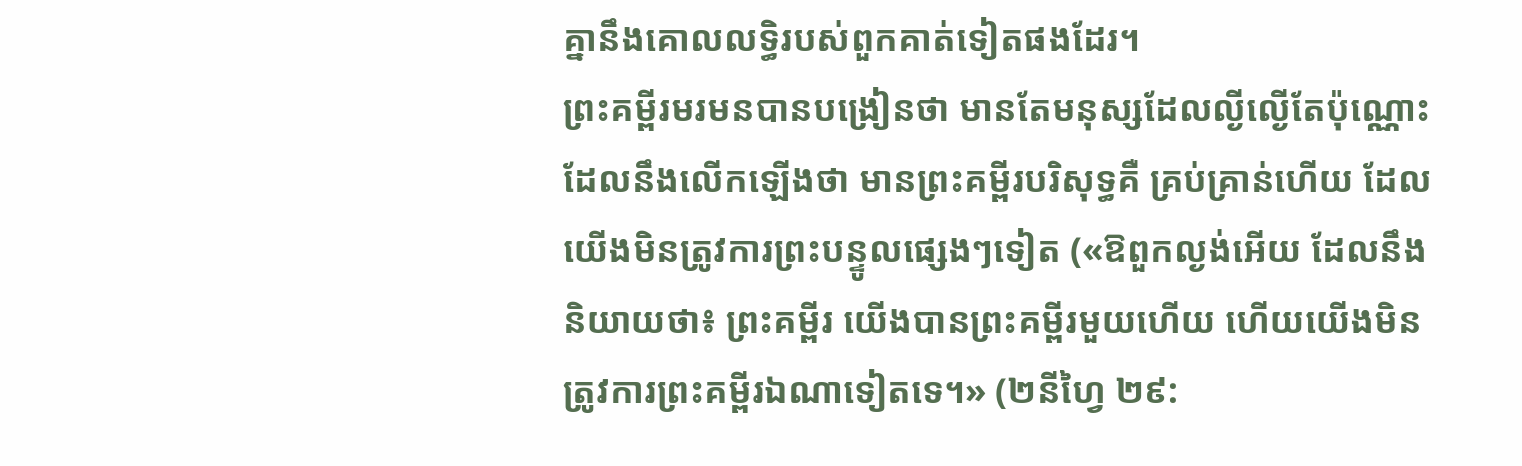គ្នានឹងគោលលទ្ធិរបស់ពួកគាត់ទៀតផងដែរ។
ព្រះគម្ពីរមរមនបានបង្រៀនថា មានតែមនុស្សដែលល្ងីល្ងើតែប៉ុណ្ណោះដែលនឹងលើកឡើងថា មានព្រះគម្ពីរបរិសុទ្ធគឺ គ្រប់គ្រាន់ហើយ ដែលយើងមិនត្រូវការព្រះបន្ទូលផ្សេងៗទៀត («ឱពួកល្ងង់អើយ ដែលនឹងនិយាយថា៖ ព្រះគម្ពីរ យើងបានព្រះគម្ពីរមួយហើយ ហើយយើងមិនត្រូវការព្រះគម្ពីរឯណាទៀតទេ។» (២នីហ្វៃ ២៩: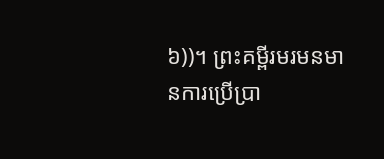៦))។ ព្រះគម្ពីរមរមនមានការប្រើប្រា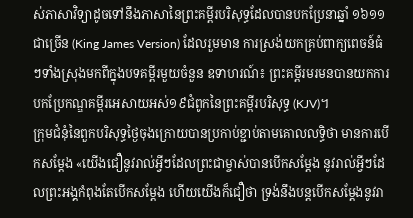ស់ភាសាវិទ្យាដូចទៅនឹងភាសានៃព្រះគម្ពីរបរិសុទ្ធដែលបានបកប្រែនាឆ្នាំ ១៦១១ ជាច្រើន (King James Version) ដែលរួមមាន ការស្រង់យកគ្រប់ពាក្យពេចន៍ធំៗទាំងស្រុងមកពីក្នុងបទគម្ពីរមួយចំនួន ឧទាហរណ៍៖ ព្រះគម្ពីរមរមនបានយកការបកប្រែកណ្ឌគម្ពីរអេសាយអស់១៩ជំពូកនៃព្រះគម្ពីរបរិសុទ្ធ (KJV)។
ក្រុមជំនុំនៃពួកបរិសុទ្ធថ្ងៃចុងក្រោយបានប្រកាប់ខ្ជាប់តាមគោលលទ្ធិថា មានការបើកសម្ដែង «យើងជឿនូវរាល់អ្វីៗដែលព្រះជាម្ចាស់បានបើកសម្ដែង នូវរាល់អ្វីៗដែលព្រះអង្គកំពុងតែបើកសម្ដែង ហើយយើងក៏ជឿថា ទ្រង់នឹងបន្តបើកសម្ដែងនូវរា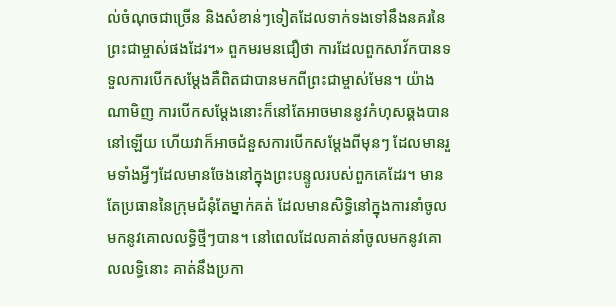ល់ចំណុចជាច្រើន និងសំខាន់ៗទៀតដែលទាក់ទងទៅនឹងនគរនៃព្រះជាម្ចាស់ផងដែរ។» ពួកមរមនជឿថា ការដែលពួកសាវ័កបានទទួលការបើកសម្ដែងគឺពិតជាបានមកពីព្រះជាម្ចាស់មែន។ យ៉ាងណាមិញ ការបើកសម្ដែងនោះក៏នៅតែអាចមាននូវកំហុសឆ្គងបាននៅឡើយ ហើយវាក៏អាចជំនួសការបើកសម្ដែងពីមុនៗ ដែលមានរួមទាំងអ្វីៗដែលមានចែងនៅក្នុងព្រះបន្ទូលរបស់ពួកគេដែរ។ មានតែប្រធាននៃក្រុមជំនុំតែម្នាក់គត់ ដែលមានសិទ្ធិនៅក្នុងការនាំចូលមកនូវគោលលទ្ធិថ្មីៗបាន។ នៅពេលដែលគាត់នាំចូលមកនូវគោលលទ្ធិនោះ គាត់នឹងប្រកា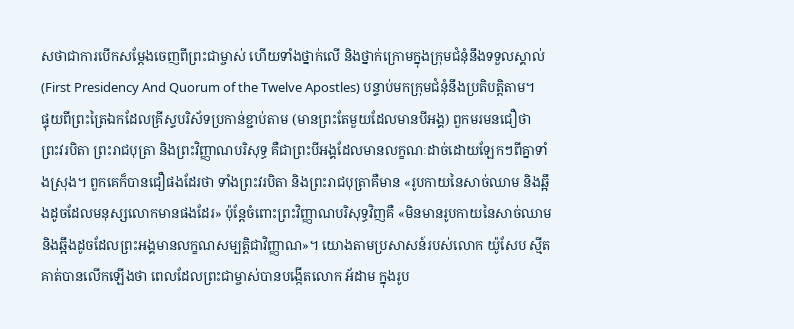សថាជាការបើកសម្ដែងចេញពីព្រះជាម្ចាស់ ហើយទាំងថ្នាក់លើ និងថ្នាក់ក្រោមក្នុងក្រុមជំនុំនឹងទទួលស្គាល់ (First Presidency And Quorum of the Twelve Apostles) បន្ទាប់មកក្រុមជំនុំនឹងប្រតិបត្តិតាម។
ផ្ទុយពីព្រះត្រៃឯកដែលគ្រីស្ទបរិស័ទប្រកាន់ខ្ជាប់តាម (មានព្រះតែមួយដែលមានបីអង្គ) ពួកមរមនជឿថា ព្រះវរបិតា ព្រះរាជបុត្រា និងព្រះវិញ្ញាណបរិសុទ្ធ គឺជាព្រះបីអង្គដែលមានលក្ខណៈដាច់ដោយឡែកៗពីគ្នាទាំងស្រុង។ ពួកគេក៏បានជឿផងដែរថា ទាំងព្រះវរបិតា និងព្រះរាជបុត្រាគឺមាន «រូបកាយនៃសាច់ឈាម និងឆ្អឹងដូចដែលមនុស្សលោកមានផងដែរ» ប៉ុន្តែចំពោះព្រះវិញ្ញាណបរិសុទ្ធវិញគឺ «មិនមានរូបកាយនៃសាច់ឈាម និងឆ្អឹងដូចដែលព្រះអង្គមានលក្ខណសម្បត្តិជាវិញ្ញាណ»។ យោងតាមប្រសាសន៍របស់លោក យ៉ូសែប ស្មីត គាត់បានលើកឡើងថា ពេលដែលព្រះជាម្ចាស់បានបង្កើតលោក អ័ដាម ក្នុងរូប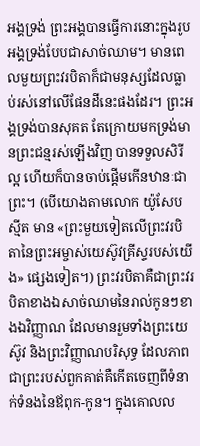អង្គទ្រង់ ព្រះអង្គបានធ្វើការនោះក្នុងរូបអង្គទ្រង់បែបជាសាច់ឈាម។ មានពេលមួយព្រះវរបិតាក៏ជាមនុស្សដែលធ្លាប់រស់នៅលើផែនដីនេះផងដែរ។ ព្រះអង្គទ្រង់បានសុគត តែក្រោយមកទ្រង់មានព្រះជន្មរស់ឡើងវិញ បានទទួលសិរីល្អ ហើយក៏បានចាប់ផ្តើមកើនឋានៈជាព្រះ។ (បើយោងតាមលោក យ៉ូសែប ស្មីត មាន «ព្រះមួយទៀតលើព្រះវរបិតានៃព្រះអម្ចាស់យេស៊ូវគ្រីស្ទរបស់យើង» ផ្សេងទៀត។) ព្រះវរបិតាគឺជាព្រះវរបិតាខាងឯសាច់ឈាមនៃរាល់កូនៗខាងឯវិញ្ញាណ ដែលមានរួមទាំងព្រះយេស៊ូវ និងព្រះវិញ្ញាណបរិសុទ្ធ ដែលភាពជាព្រះរបស់ពួកគាត់គឺកើតចេញពីទំនាក់ទំនងនៃឪពុក-កូន។ ក្នុងគោលល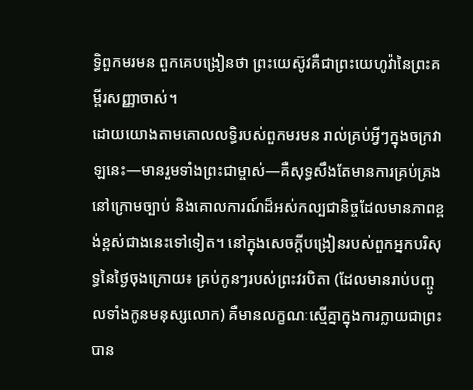ទ្ធិពួកមរមន ពួកគេបង្រៀនថា ព្រះយេស៊ូវគឺជាព្រះយេហូវ៉ានៃព្រះគម្ពីរសញ្ញាចាស់។
ដោយយោងតាមគោលលទ្ធិរបស់ពួកមរមន រាល់គ្រប់អ្វីៗក្នុងចក្រវាឡនេះ—មានរួមទាំងព្រះជាម្ចាស់—គឺសុទ្ធសឹងតែមានការគ្រប់គ្រងនៅក្រោមច្បាប់ និងគោលការណ៍ដ៏អស់កល្បជានិច្ចដែលមានភាពខ្ពង់ខ្ពស់ជាងនេះទៅទៀត។ នៅក្នុងសេចក្តីបង្រៀនរបស់ពួកអ្នកបរិសុទ្ធនៃថ្ងៃចុងក្រោយ៖ គ្រប់កូនៗរបស់ព្រះវរបិតា (ដែលមានរាប់បញ្ចូលទាំងកូនមនុស្សលោក) គឺមានលក្ខណៈស្មើគ្នាក្នុងការក្លាយជាព្រះបាន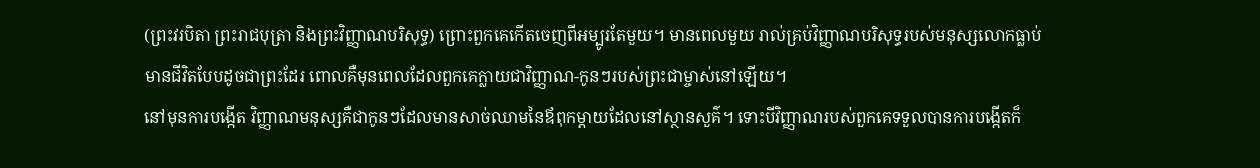(ព្រះវរបិតា ព្រះរាជបុត្រា និងព្រះវិញ្ញាណបរិសុទ្ធ) ព្រោះពួកគេកើតចេញពីអម្បូរតែមួយ។ មានពេលមួយ រាល់គ្រប់វិញ្ញាណបរិសុទ្ធរបស់មនុស្សលោកធ្លាប់មានជីវិតបែបដូចជាព្រះដែរ ពោលគឺមុនពេលដែលពួកគេក្លាយជាវិញ្ញាណ-កូនៗរបស់ព្រះជាម្ចាស់នៅឡើយ។
នៅមុនការបង្កើត វិញ្ញាណមនុស្សគឺជាកូនៗដែលមានសាច់ឈាមនៃឪពុកម្ដាយដែលនៅស្ថានសួគ៌។ ទោះបីវិញ្ញាណរបស់ពួកគេទទួលបានការបង្កើតក៏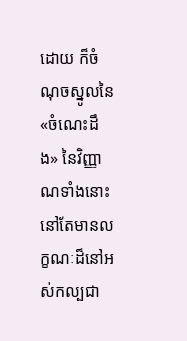ដោយ ក៏ចំណុចស្នូលនៃ «ចំណេះដឹង» នៃវិញ្ញាណទាំងនោះនៅតែមានលក្ខណៈដ៏នៅអស់កល្បជា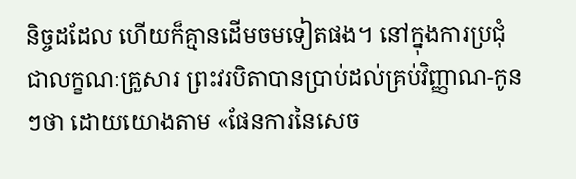និច្ចដដែល ហើយក៏គ្មានដើមចមទៀតផង។ នៅក្នុងការប្រជុំជាលក្ខណៈគ្រួសារ ព្រះវរបិតាបានប្រាប់ដល់គ្រប់វិញ្ញាណ-កូនៗថា ដោយយោងតាម «ផែនការនៃសេច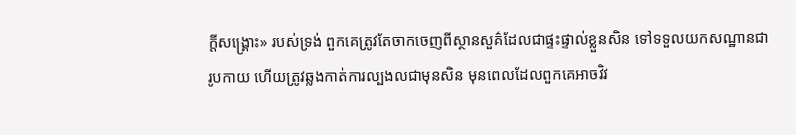ក្តីសង្គ្រោះ» របស់ទ្រង់ ពួកគេត្រូវតែចាកចេញពីស្ថានសួគ៌ដែលជាផ្ទះផ្ទាល់ខ្លួនសិន ទៅទទួលយកសណ្ឋានជារូបកាយ ហើយត្រូវឆ្លងកាត់ការល្បងលជាមុនសិន មុនពេលដែលពួកគេអាចវិវ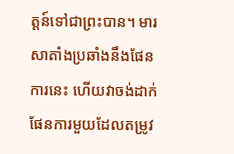ត្តន៍ទៅជាព្រះបាន។ មារសាតាំងប្រឆាំងនឹងផែនការនេះ ហើយវាចង់ដាក់ផែនការមួយដែលតម្រូវ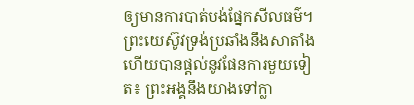ឲ្យមានការបាត់បង់ផ្នែកសីលធម៌។ ព្រះយេស៊ូវទ្រង់ប្រឆាំងនឹងសាតាំង ហើយបានផ្តល់នូវផែនការមួយទៀត៖ ព្រះអង្គនឹងយាងទៅក្លា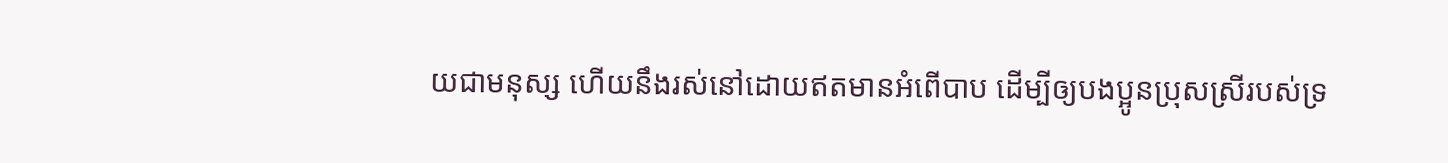យជាមនុស្ស ហើយនឹងរស់នៅដោយឥតមានអំពើបាប ដើម្បីឲ្យបងប្អូនប្រុសស្រីរបស់ទ្រ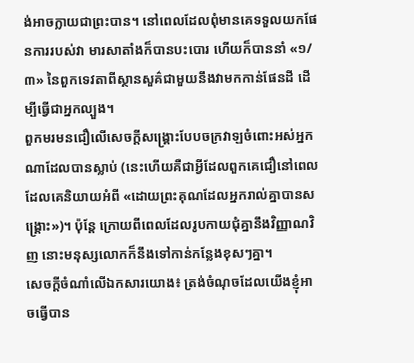ង់អាចក្លាយជាព្រះបាន។ នៅពេលដែលពុំមានគេទទួលយកផែនការរបស់វា មារសាតាំងក៏បានបះបោរ ហើយក៏បាននាំ «១/៣» នៃពួកទេវតាពីស្ថានសួគ៌ជាមួយនឹងវាមកកាន់ផែនដី ដើម្បីធ្វើជាអ្នកល្បួង។
ពួកមរមនជឿលើសេចក្តីសង្គ្រោះបែបចក្រវាឡចំពោះអស់អ្នកណាដែលបានស្លាប់ (នេះហើយគឺជាអ្វីដែលពួកគេជឿនៅពេលដែលគេនិយាយអំពី «ដោយព្រះគុណដែលអ្នករាល់គ្នាបានសង្គ្រោះ»)។ ប៉ុន្តែ ក្រោយពីពេលដែលរូបកាយជុំគ្នានឹងវិញ្ញាណវិញ នោះមនុស្សលោកក៏នឹងទៅកាន់កន្លែងខុសៗគ្នា។
សេចក្តីចំណាំលើឯកសារយោង៖ ត្រង់ចំណុចដែលយើងខ្ញុំអាចធ្វើបាន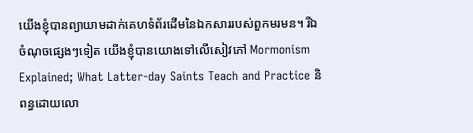យើងខ្ញុំបានព្យាយាមដាក់គេហទំព័រដើមនៃឯកសាររបស់ពួកមរមន។ រីឯ ចំណុចផ្សេងៗទៀត យើងខ្ញុំបានយោងទៅលើសៀវភៅ Mormonism Explained; What Latter-day Saints Teach and Practice និពន្ធដោយលោ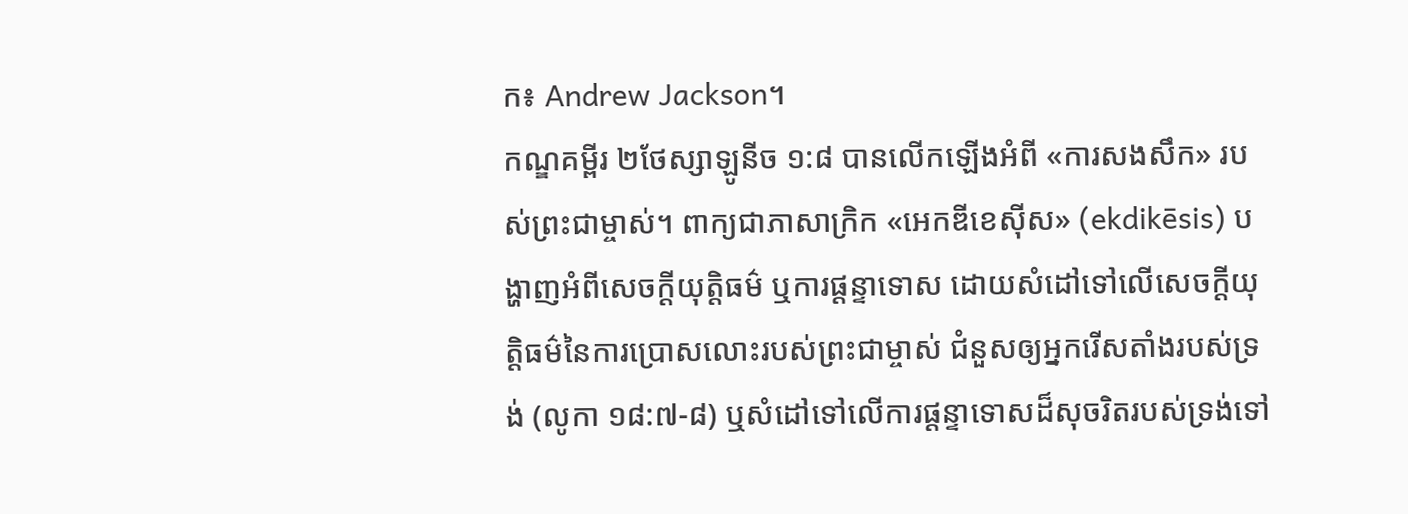ក៖ Andrew Jackson។
កណ្ឌគម្ពីរ ២ថែស្សាឡូនីច ១:៨ បានលើកឡើងអំពី «ការសងសឹក» របស់ព្រះជាម្ចាស់។ ពាក្យជាភាសាក្រិក «អេកឌីខេស៊ីស» (ekdikēsis) បង្ហាញអំពីសេចក្ដីយុត្តិធម៌ ឬការផ្ដន្ទាទោស ដោយសំដៅទៅលើសេចក្ដីយុត្តិធម៌នៃការប្រោសលោះរបស់ព្រះជាម្ចាស់ ជំនួសឲ្យអ្នករើសតាំងរបស់ទ្រង់ (លូកា ១៨:៧-៨) ឬសំដៅទៅលើការផ្ដន្ទាទោសដ៏សុចរិតរបស់ទ្រង់ទៅ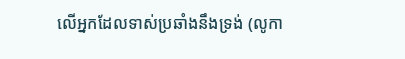លើអ្នកដែលទាស់ប្រឆាំងនឹងទ្រង់ (លូកា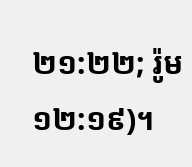២១:២២; រ៉ូម ១២:១៩)។